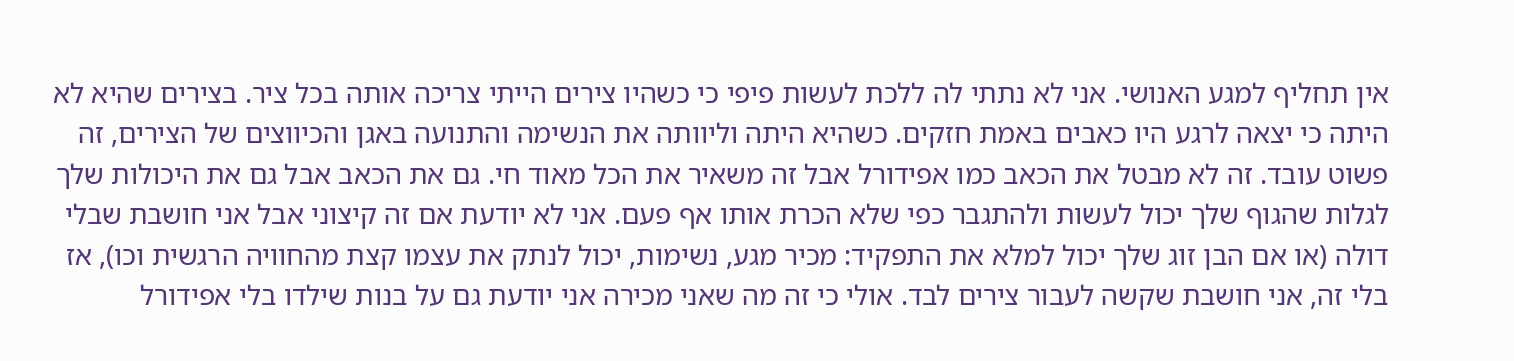אין תחליף למגע האנושי. אני לא נתתי לה ללכת לעשות פיפי כי כשהיו צירים הייתי צריכה אותה בכל ציר. בצירים שהיא לא היתה כי יצאה לרגע היו כאבים באמת חזקים. כשהיא היתה וליוותה את הנשימה והתנועה באגן והכיווצים של הצירים, זה פשוט עובד. זה לא מבטל את הכאב כמו אפידורל אבל זה משאיר את הכל מאוד חי. גם את הכאב אבל גם את היכולות שלך לגלות שהגוף שלך יכול לעשות ולהתגבר כפי שלא הכרת אותו אף פעם. אני לא יודעת אם זה קיצוני אבל אני חושבת שבלי דולה (או אם הבן זוג שלך יכול למלא את התפקיד: מכיר מגע, נשימות, יכול לנתק את עצמו קצת מהחוויה הרגשית וכו), אז בלי זה, אני חושבת שקשה לעבור צירים לבד. אולי כי זה מה שאני מכירה אני יודעת גם על בנות שילדו בלי אפידורל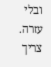ובלי עזרה. צריך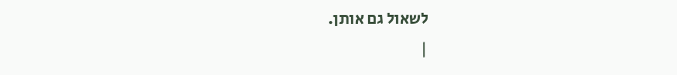לשאול גם אותן.
|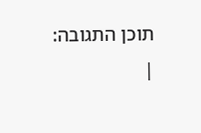תוכן התגובה:
|